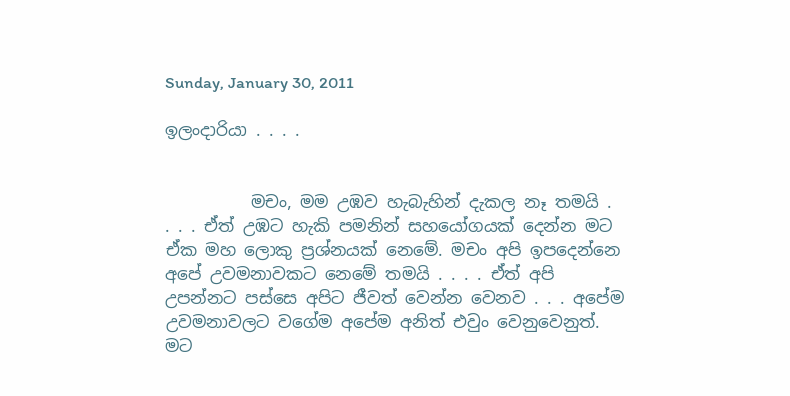Sunday, January 30, 2011

ඉලංදාරියා . . . .


          මචං, මම උඹව හැබැහින් දැකල නෑ තමයි . . . . ඒත් උඹට හැකි පමනින් සහයෝගයක් දෙන්න මට ඒක මහ ලොකු ප්‍රශ්නයක් නෙමේ. මචං අපි ඉපදෙන්නෙ අපේ උවමනාවකට නෙමේ තමයි . . . . ඒත් අපි උපන්නට පස්සෙ අපිට ජීවත් වෙන්න වෙනව . . . අපේම උවමනාවලට වගේම අපේම අනිත් එවුං වෙනුවෙනුත්. මට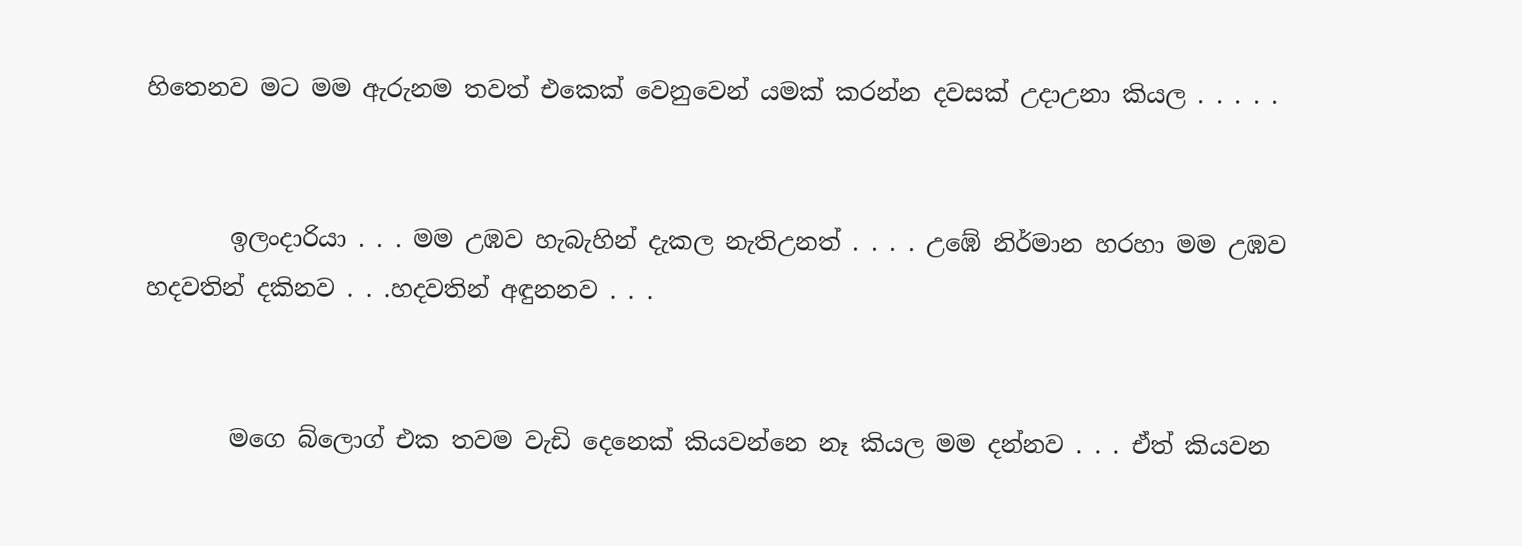හිතෙනව මට මම ඇරුනම තවත් එකෙක් වෙනුවෙන් යමක් කරන්න දවසක් උදාඋනා කියල . . . . .


       ඉලංදාරියා . . . මම උඹව හැබැහින් දැකල නැතිඋනත් . . . . උඹේ නිර්මාන හරහා මම උඹව හදවතින් දකිනව . . .හදවතින් අඳුනනව . . .


       මගෙ බ්ලොග් එක තවම වැඩි දෙනෙක් කියවන්නෙ නෑ කියල මම දන්නව . . . ඒත් කියවන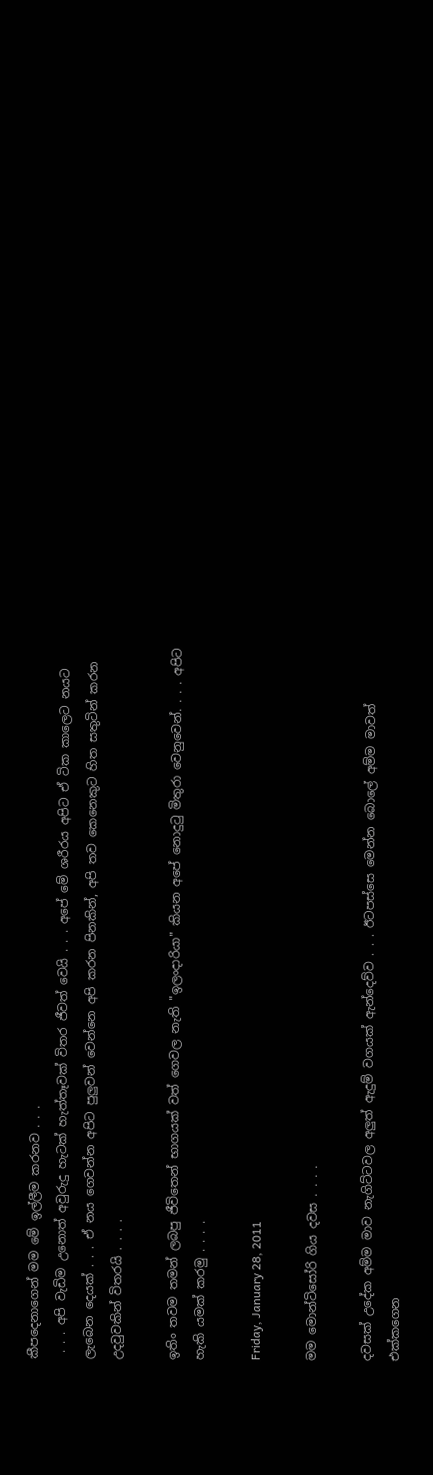කීපදෙනාගෙන් මම මේ ඉල්ලීම කරනව . . .
 . . . අපි වැඩිම උනොත් අවුරුදු හැටක් හැත්තෑවක් විතර ජීවත් වෙයි . . . අපේ මේ ශරීරය අපිට ඒ ටික කාලෙට නයට ලැබෙන දෙයක් . . . ඒ නය ගෙවන්න අපිට පුලුවන් වෙන්නෙ අපි කරන පිනකින්, අපි තව කෙනෙකුට හිත සතුටින් කරන උදවුවකින් විතරයි . . . .

ඉතිං තවම තමන් ලබපු ජීවිතෙන් භාගයක් වත් ගෙවල නැති "ඉලංදාරියා" කියන අපේ නොදු‍ටු මිතුරා වෙනුවෙන්. . . . අපිට හැකි යමක් කරමු . . . .

Friday, January 28, 2011

මම මොන්ටිසෝරි ගිය දවස . . . .

දවසක් උදේක අම්ම මාව නැගිට්ටවල අලුත් ඇදුම් වගයක් ඇන්දෙව්ව . . . ඊටපස්සෙ මෙන්න බොලේ අම්ම මාවත් එක්කගෙන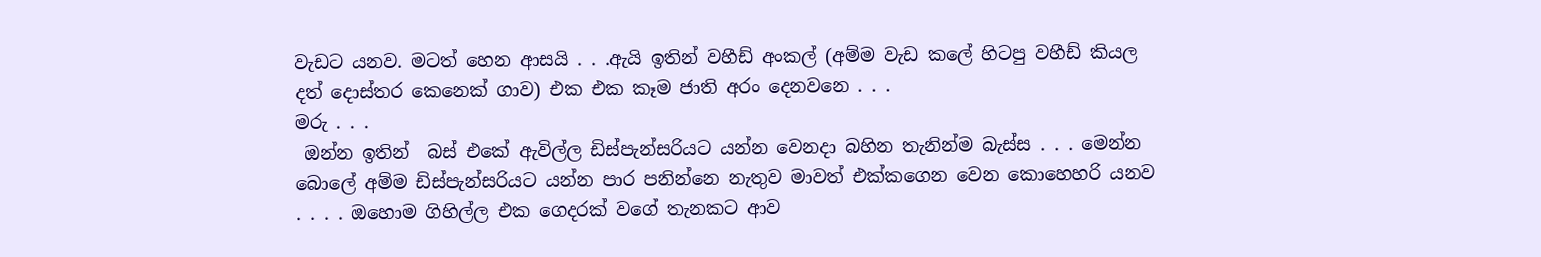වැඩට යනව. මටත් හෙන ආසයි . . .ඇයි ඉතින් වහීඩ් අංකල් (අම්ම වැඩ කලේ හිටපු වහීඩ් කියල දත් දොස්තර කෙනෙක් ගාව) එක එක කෑම ජාති අරං දෙනවනෙ . . .
මරු . . .
 ඔන්න ඉතින්  බස් එකේ ඇවිල්ල ඩිස්පැන්සරියට යන්න වෙනදා බහින තැනින්ම බැස්ස . . . මෙන්න බොලේ අම්ම ඩිස්පැන්සරියට යන්න පාර පනින්නෙ නැතුව මාවත් එක්කගෙන වෙන කොහෙහරි යනව . . . . ඔහොම ගිහිල්ල එක ගෙදරක් වගේ තැනකට ආව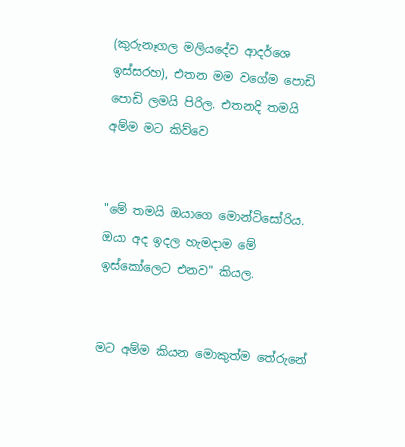(කුරුනෑගල මලියදේව ආදර්ශෙ ඉස්සරහ), එතන මම වගේම පොඩි පොඩි ලමයි පිරිල. එතනදි තමයි අම්ම මට කිව්වෙ


"මේ තමයි ඔයාගෙ මොන්ටිසෝරිය. ඔයා අද ඉදල හැමදාම මේ ඉස්කෝලෙට එනව" කියල.


මට අම්ම කියන මොකුත්ම තේරුනේ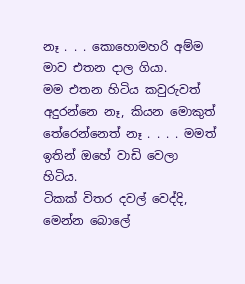නෑ . . . කොහොමහරි අම්ම මාව එතන දාල ගියා.
මම එතන හිටිය කවුරුවත් අදුරන්නෙ නෑ, කියන මොකුත් තේරෙන්නෙත් නෑ . . . . මමත් ඉතින් ඔහේ වාඩි වෙලා හිටිය.
ටිකක් විතර දවල් වෙද්දි, මෙන්න බොලේ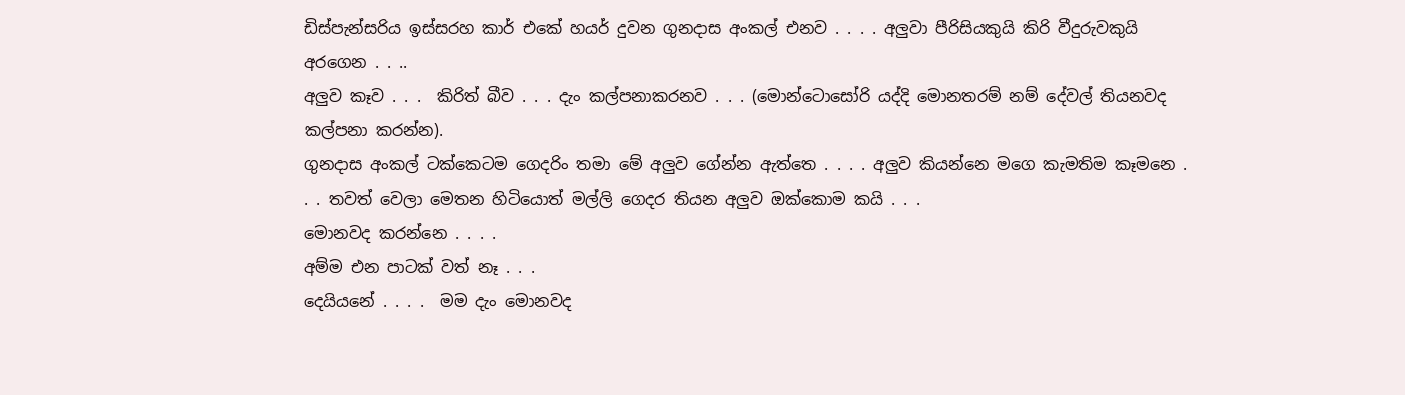ඩිස්පැන්සරිය ඉස්සරහ කාර් එකේ හයර් දුවන ගුනදාස අංකල් එනව . . . . අලුවා පීරිසියකුයි කිරි වීදුරුවකුයි අරගෙන . . ..
අලුව කෑව . . .  කිරිත් බීව . . . දැං කල්පනාකරනව . . . (මොන්ටොසෝරි යද්දි මොනතරම් නම් දේවල් තියනවද කල්පනා කරන්න).
ගුනදාස අංකල් ටක්කෙටම ගෙදරිං තමා මේ අලුව ගේන්න ඇත්තෙ . . . . අලුව කියන්නෙ මගෙ කැමතිම කෑමනෙ . . . තවත් වෙලා මෙතන හිටියොත් මල්ලි ගෙදර තියන අලුව ඔක්කොම කයි . . .
මොනවද කරන්නෙ . . . .
අම්ම එන පාටක් වත් නෑ . . .
දෙයියනේ . . . .  මම දැං මොනවද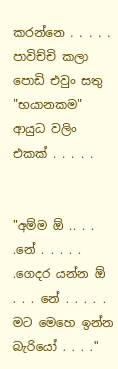කරන්නෙ . . . . .
පාවිච්චි කලා පොඩි එවුං සතු "භයානකම" ආයුධ වලිං එකක් . . . . .


"අම්ම ඕ .. . . .නේ . . . . . .ගෙදර යන්න ඕ . . . නේ . . . . . මට මෙහෙ ඉන්න බැරියෝ . . . ."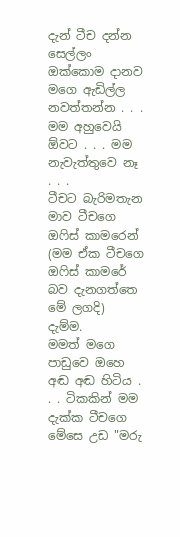දැන් ටීච දන්න සෙල්ලං ඔක්කොම දානව මගෙ ඇඩිල්ල නවත්තන්න . . . මම අහුවෙයි ඕවට . . . මම නැවැත්තුවෙ නෑ . . .
ටීචට බැරිමතැන මාව ටීචගෙ ඔ‍ෆිස් කාමරෙන් (මම ඒක ටීචගෙ ඔ‍ෆිස් කාමරේ බව දැනගත්තෙ මේ ලගදි) දැම්ම.
මමත් මගෙ පාඩුවෙ ඔහෙ අඬ අඬ හිටිය . . . ටිකකින් මම දැක්ක ටීචගෙ මේසෙ උඩ "මරු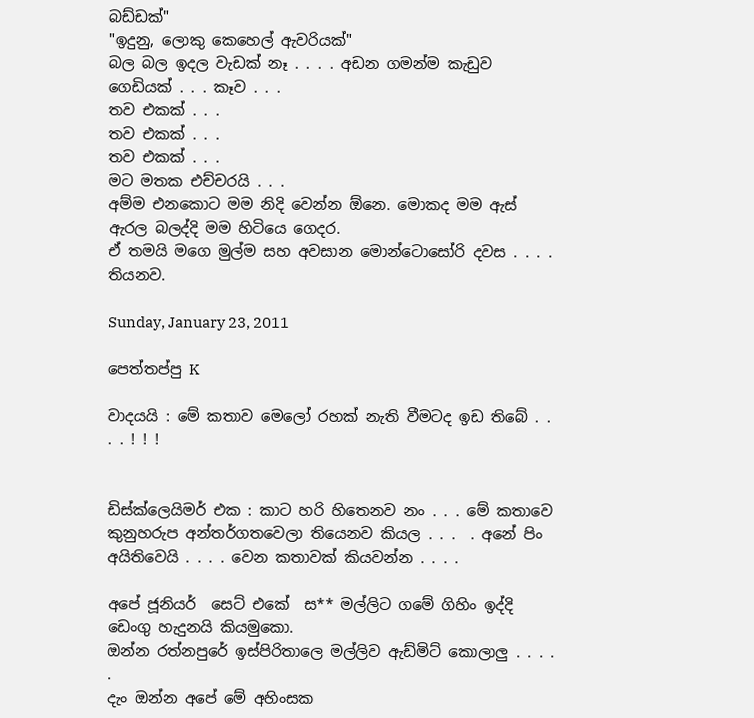බඩ්ඩක්"
"ඉදුනු, ලොකු කෙහෙල් ඇවරියක්"
බල බල ඉදල වැඩක් නෑ . . . . අඩන ගමන්ම කැඩුව ගෙඩියක් . . . කෑව . . .
තව එකක් . . .
තව එකක් . . .
තව එකක් . . .
මට මතක එච්චරයි . . .
අම්ම එනකොට මම නිදි වෙන්න ඕනෙ. මොකද මම ඇස් ඇරල බලද්දි මම හිටියෙ ගෙදර.
ඒ තමයි මගෙ මුල්ම සහ අවසාන මොන්ටොසෝරි දවස . . . .
තියනව.

Sunday, January 23, 2011

පෙත්තප්පු K

වාදයයි : මේ කතාව මෙලෝ රහක් නැති වීමටද ඉඩ තිබේ . . . . ! ! !


ඩිස්ක්ලෙයිමර් එක : කාට හරි හිතෙනව නං . . . මේ කතාවෙ කුනුහරුප අන්තර්ගතවෙලා තියෙනව කියල . . .  . අනේ පිං අයිතිවෙයි . . . . වෙන කතාවක් කියවන්න . . . .

අපේ ජූනියර්  සෙට් එකේ  ස** මල්ලිට ගමේ ගිහිං ඉද්දි ඩෙංගු හැදුනයි කියමුකො.
ඔන්න රත්නපුරේ ඉස්පිරිතාලෙ මල්ලිව ඇඩ්මිට් කොලාලු . . . . .
දැං ඔන්න අපේ මේ අහිංසක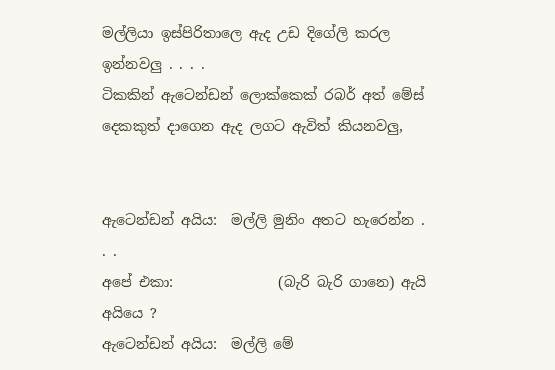මල්ලියා ඉස්පිරිතාලෙ ඇද උඩ දිගේලි කරල ඉන්නවලු . . . .
ටිකකින් ඇටෙන්ඩන් ලොක්කෙක් රබර් අත් මේස් දෙකකුත් දාගෙන ඇද ලගට ඇවිත් කියනවලු,


ඇටෙන්ඩන් අයිය:  මල්ලි මුනිං අතට හැරෙන්න . . .
අපේ එකා:               (බැරි බැරි ගානෙ) ඇයි අයියෙ ?
ඇටෙන්ඩන් අයිය:  මල්ලි මේ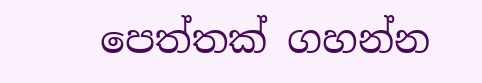පෙත්තක් ගහන්න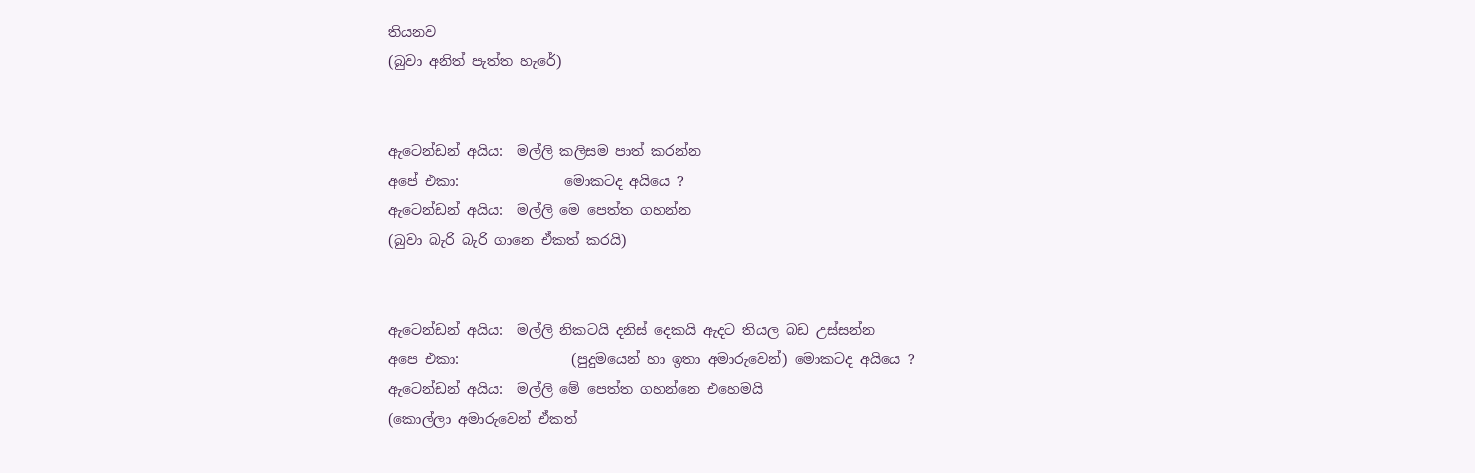තියනව
(බුවා අනිත් පැත්ත හැරේ)


ඇටෙන්ඩන් අයිය:  මල්ලි කලිසම පාත් කරන්න
අපේ එකා:               මොකටද අයියෙ ?
ඇටෙන්ඩන් අයිය:  මල්ලි මෙ පෙත්ත ගහන්න
(බුවා බැරි බැරි ගානෙ ඒකත් කරයි)


ඇටෙන්ඩන් අයිය:  මල්ලි නිකටයි දනිස් දෙකයි ඇදට තියල බඩ උස්සන්න
අපෙ එකා:                (පුදුමයෙන් හා ඉතා අමාරුවෙන්) මොකටද අයියෙ ?
ඇටෙන්ඩන් අයිය:  මල්ලි මේ පෙත්ත ගහන්නෙ එහෙමයි
(කොල්ලා අමාරුවෙන් ඒකත්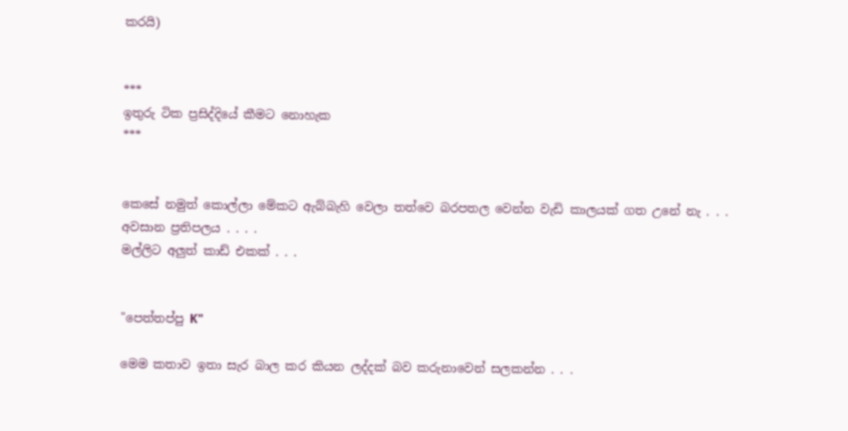කරයි)


***
ඉතුරු ටික ප්‍රසිද්දියේ කීමට නොහැක
***


කෙසේ නමුත් කොල්ලා මේකට ඇබ්බැහි වෙලා තත්වෙ බරපතල වෙන්න වැඩි කාලයක් ගත උනේ නැ . . .
අවසාන ප්‍රතිපලය . . . .
මල්ලිට අලුත් කාඩ් එකක් . . .


"පෙත්තප්පු K"

මෙම කතාව ඉතා සැර බාල කර කියන ලද්දක් බව කරුනාවෙන් සලකන්න . . .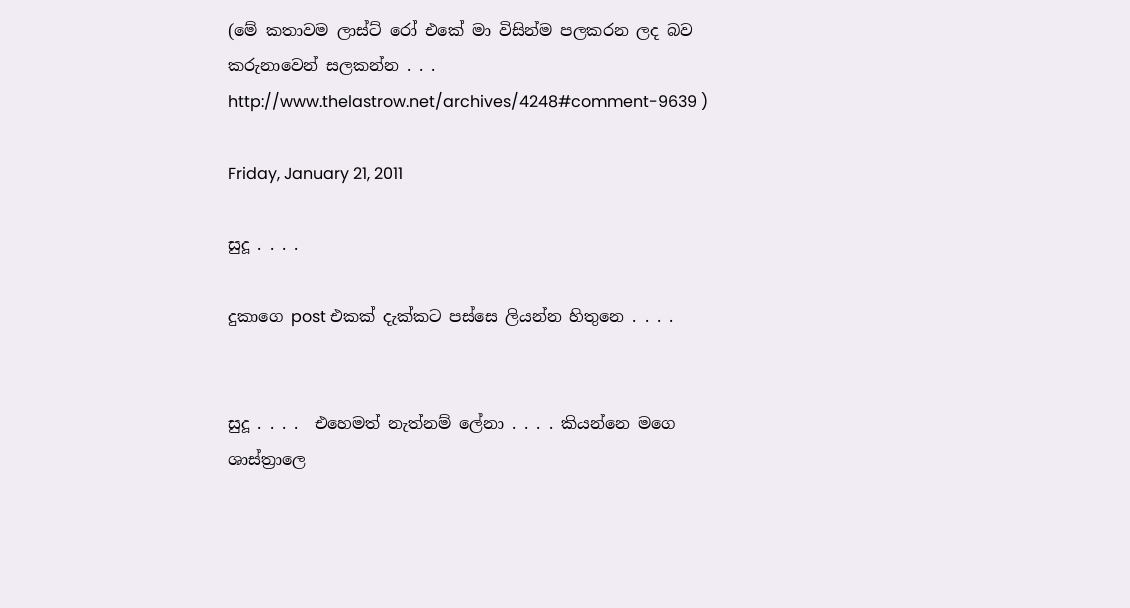(මේ කතාවම ලාස්ට් රෝ එකේ මා විසින්ම පලකරන ලද බව කරුනාවෙන් සලකන්න . . .
http://www.thelastrow.net/archives/4248#comment-9639 )

Friday, January 21, 2011

සුදූ . . . .

දුකාගෙ post එකක් දැක්කට පස්සෙ ලියන්න හිතුනෙ . . . .


සුදූ . . . .  එහෙමත් නැත්නම් ලේනා . . . . කියන්නෙ මගෙ ශාස්ත්‍රාලෙ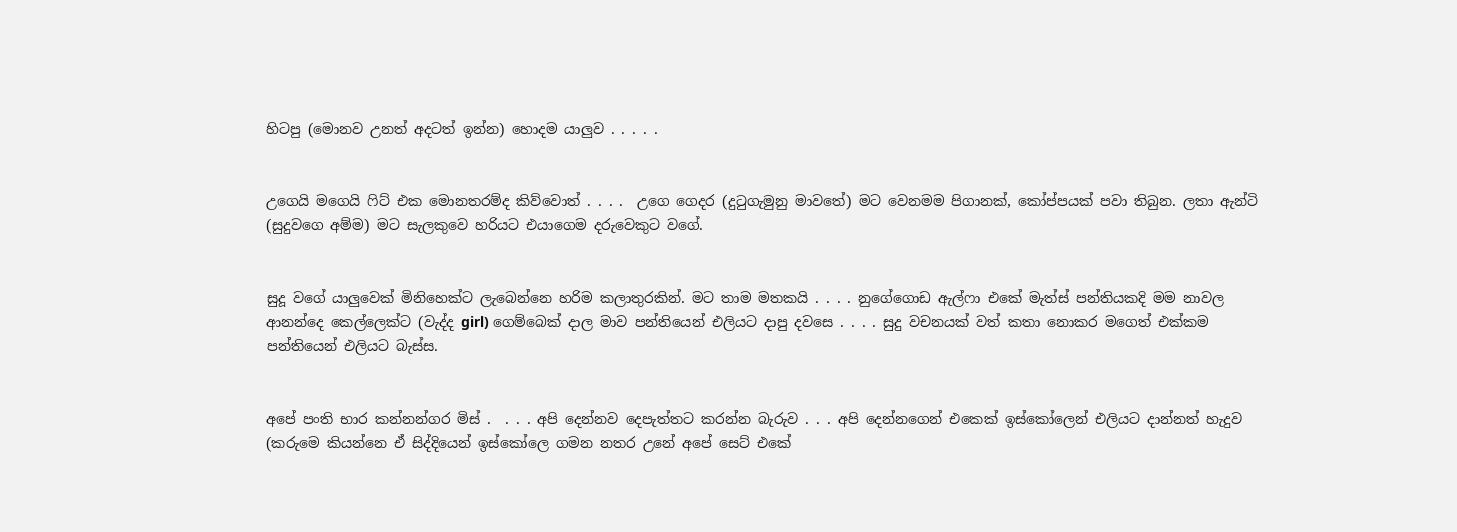හිටපු (මොනව උනත් අදටත් ඉන්න) හොදම යාලුව . . . . .


උගෙයි මගෙයි ‍ෆිට් එක මොනතරම්ද කිව්වොත් . . . .  උගෙ ගෙදර (දු‍ටුගැමුනු මාවතේ) මට වෙනමම පිගානක්, කෝප්පයක් පවා තිබුන. ලතා ඇන්ටි (සුදුවගෙ අම්ම) මට සැලකුවෙ හරියට එයාගෙම දරුවෙකුට වගේ.


සුදූ වගේ යාලුවෙක් මිනිහෙක්ට ලැබෙන්නෙ හරිම කලාතුරකින්. මට තාම මතකයි . . . . නුගේගොඩ ඇල්ෆා එකේ මැත්ස් පන්තියකදි මම නාවල ආනන්දෙ කෙල්ලෙක්ට (වැද්ද girl) ගෙම්බෙක් දාල මාව පන්තියෙන් එලියට දාපු දවසෙ . . . . සුදු වචනයක් වත් කතා නොකර මගෙත් එක්කම පන්තියෙන් එලියට බැස්ස.


අපේ පංති භාර කන්නන්ගර මිස් .  . . . අපි දෙන්නව දෙපැත්තට කරන්න බැරුව . . . අපි දෙන්නගෙන් එකෙක් ඉස්කෝලෙන් එලියට දාන්නත් හැදුව (කරුමෙ කියන්නෙ ඒ සිද්දියෙන් ඉස්කෝලෙ ගමන නතර උනේ අපේ සෙට් එකේ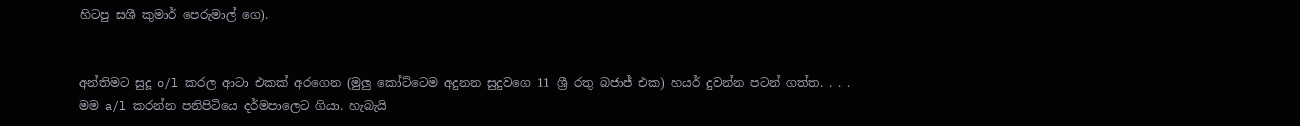හිටපු සශී කුමාර් පෙරුමාල් ගෙ).


අන්තිමට සුදූ o/l කරල ආටා එකක් අරගෙන (මුලු කෝට්ටෙම අදුනන සුදුවගෙ 11 ශ්‍රී රතු බජාජ් එක) හයර් දුවන්න පටන් ගත්ත. . . . මම a/l කරන්න පනිපිටියෙ දර්මපාලෙට ගියා. හැබැයි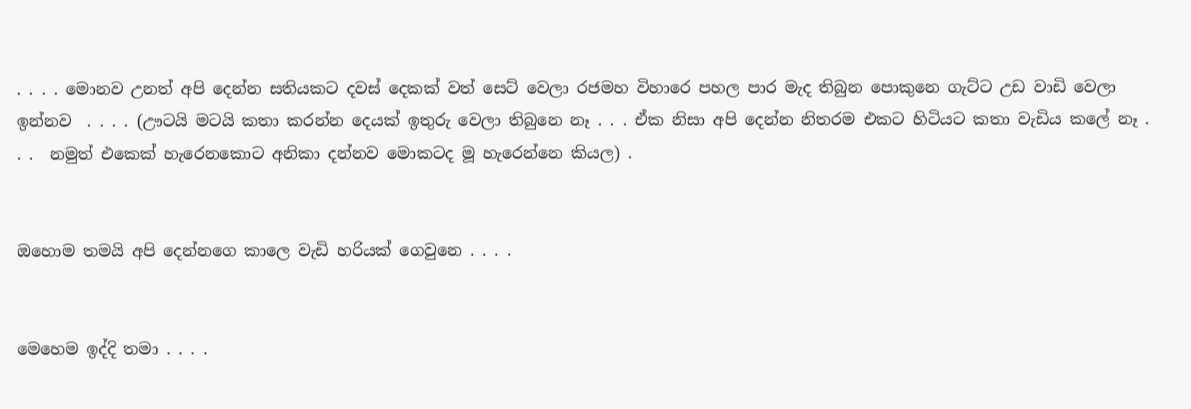. . . . මොනව උනත් අපි දෙන්න සතියකට දවස් දෙකක් වත් සෙට් වෙලා රජමහ විහාරෙ පහල පාර මැද තිබුන පොකුනෙ ගැට්ට උඩ වාඩි වෙලා ඉන්නව  . . . . (ඌටයි මටයි කතා කරන්න දෙයක් ඉතුරු වෙලා තිබුනෙ නෑ . . . ඒක නිසා අපි දෙන්න නිතරම එකට හිටියට කතා වැඩිය කලේ නෑ . . .  නමුත් එකෙක් හැරෙනකොට අනිකා දන්නව මොකටද මූ හැරෙන්නෙ කියල) .


ඔහොම තමයි අපි දෙන්නගෙ කාලෙ වැඩි හරියක් ගෙවුනෙ . . . .


මෙහෙම ඉද්දි තමා . . . .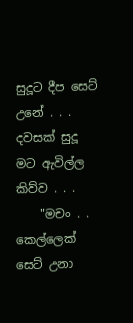සුදූට දීප සෙට් උනේ . . .  දවසක් සුදූ මට ඇවිල්ල කිව්ව . . .
    "මචං . .  කෙල්ලෙක් සෙට් උනා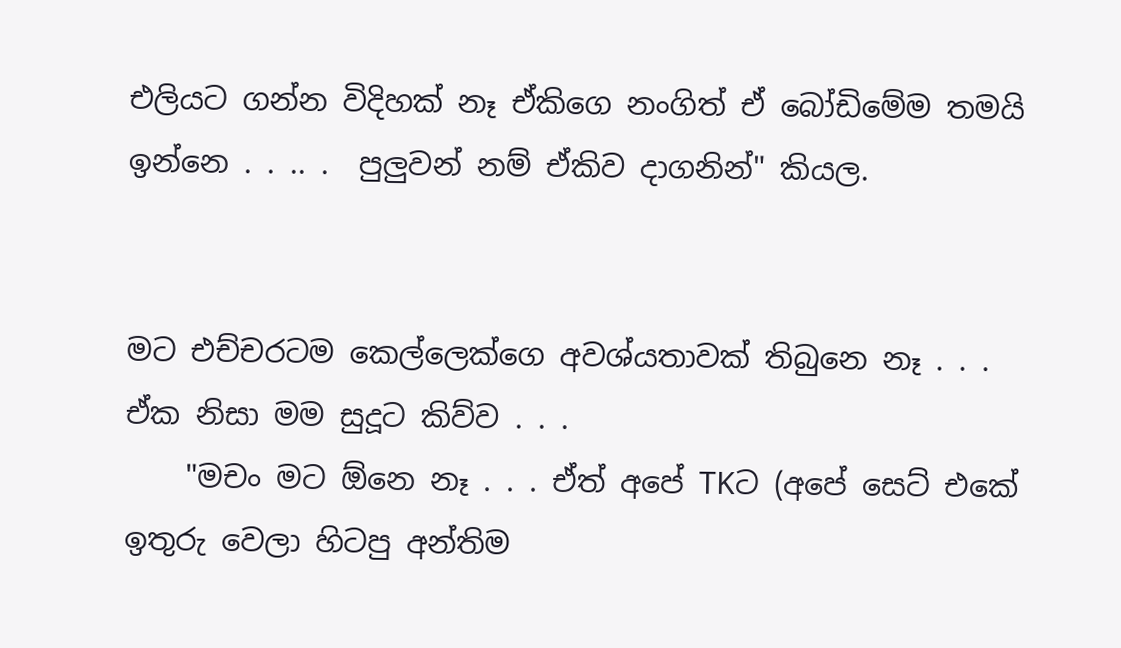එලියට ගන්න විදිහක් නෑ ඒකිගෙ නංගිත් ඒ බෝඩිමේම තමයි ඉන්නෙ . . .. .  පුලුවන් නම් ඒකිව දාගනින්" කියල.


මට එච්චරටම කෙල්ලෙක්ගෙ අවශ්යතාවක් තිබුනෙ නෑ . . . ඒක නිසා මම සුදූට කිව්ව . . .
    "මචං මට ඕනෙ නෑ . . . ඒත් අපේ TKට (අපේ සෙට් එකේ ඉතුරු වෙලා හිටපු අන්තිම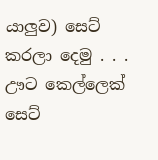යාලුව) සෙට් කරලා දෙමු . . . ඌට කෙල්ලෙක් සෙට්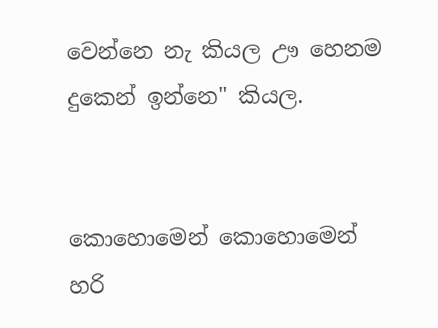වෙන්නෙ නැ කියල ඌ හෙනම දුකෙන් ඉන්නෙ" කියල.


කොහොමෙන් කොහොමෙන් හරි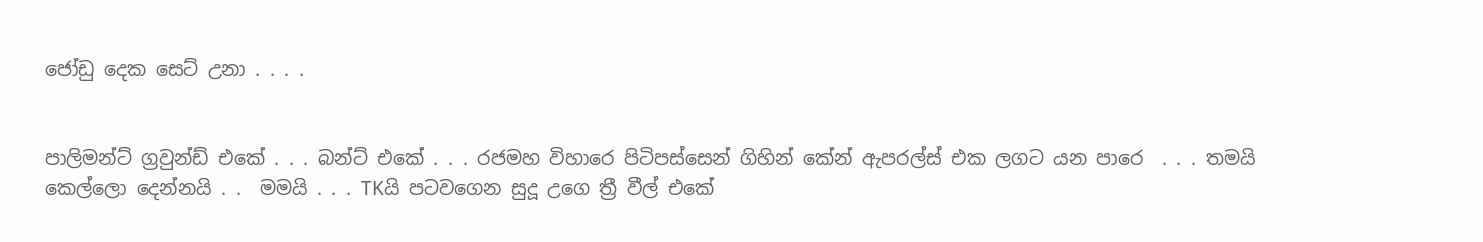ජෝඩු දෙක සෙට් උනා . . . .


පාලිමන්ට් ග්‍රවුන්ඩ් එකේ . . . බන්ට් එකේ . . . රජමහ විහාරෙ පිටිපස්සෙන් ගිහින් කේන් ඇපරල්ස් එක ලගට යන පාරෙ  . . . තමයි කෙල්ලො දෙන්නයි . .  මමයි . . . TKයි පටවගෙන සුදූ උගෙ ත්‍රී වීල් එකේ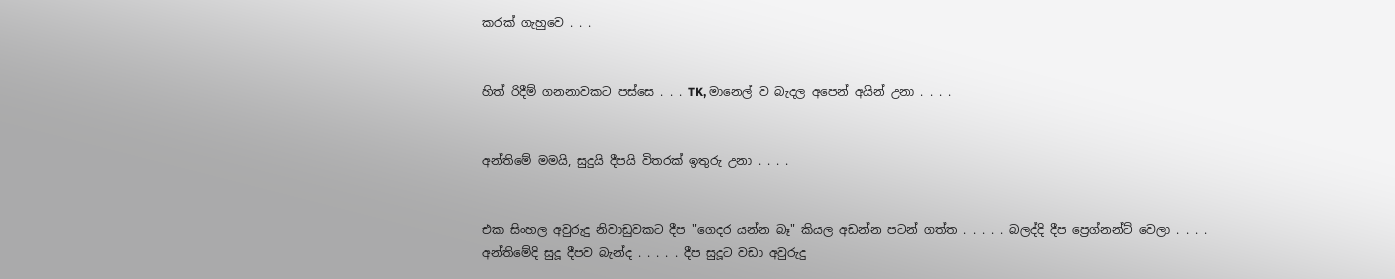කරක් ගැහුවෙ . . .


හිත් රිදීම් ගනනාවකට පස්සෙ . . . TK, මානෙල් ව බැදල අපෙන් අයින් උනා . . . .


අන්තිමේ මමයි, සුදුයි දීපයි විතරක් ඉතුරු උනා . . . .


එක සිංහල අවුරුදු නිවාඩුවකට දීප "ගෙදර යන්න බෑ" කියල අඩන්න පටන් ගත්ත . . . . . බලද්දි දීප ප්‍රෙග්නන්ට් වෙලා . . . .
අන්තිමේදි සුදූ දීපව බැන්ද . . . . . දීප සුදූට වඩා අවුරුදු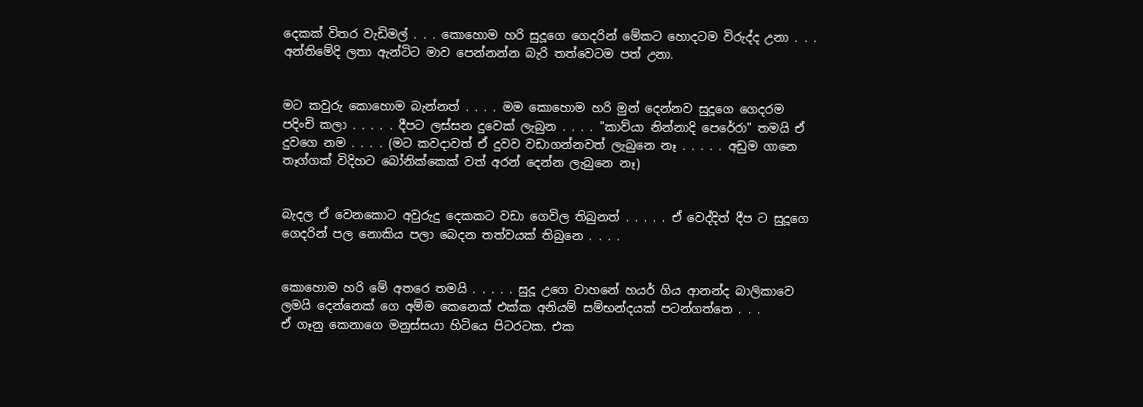දෙකක් විතර වැඩිමල් . . . කොහොම හරි සුදූගෙ ගෙදරින් මේකට හොදටම විරුද්ද උනා . . . අන්තිමේදි ලතා ඇන්ටිට මාව පෙන්නන්න බැරි තත්වෙටම පත් උනා.


මට කවුරු කොහොම බැන්නත් . . . . මම කොහොම හරි මුන් දෙන්නව සුදූගෙ ගෙදරම පදිංචි කලා . . . . . දීපට ලස්සන දුවෙක් ලැබුන . . . . "කාව්යා නින්නාදි පෙරේරා" තමයි ඒ දුවගෙ නම . . . . (මට කවදාවත් ඒ දුවව වඩාගන්නවත් ලැබුනෙ නෑ . . . . . අඩුම ගානෙ තෑග්ගක් විදිහට බෝනික්කෙක් වත් අරන් දෙන්න ලැබුනෙ නෑ)


බැදල ඒ වෙනකොට අවුරුදු දෙකකට වඩා ගෙවිල තිබුනත් . . . . . ඒ වෙද්දිත් දීප ට සුදූගෙ ගෙදරින් පල නොකිය පලා බෙදන තත්වයක් තිබුනෙ . . . .


කොහොම හරි මේ අතරෙ තමයි . . . . . සුදූ උගෙ වාහනේ හයර් ගිය ආනන්ද බාලිකාවෙ ලමයි දෙන්නෙක් ගෙ අම්ම කෙනෙක් එක්ක අනියම් සම්භන්දයක් පටන්ගත්තෙ . . .
ඒ ගෑනු කෙනාගෙ මනුස්සයා හිටියෙ පිටරටක. එක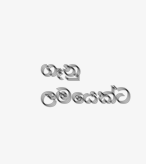ගෑනු ලමයෙක්ට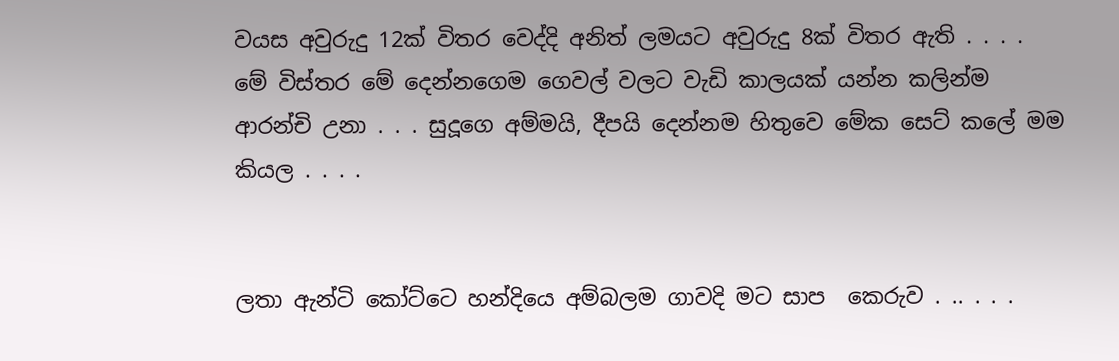වයස අවුරුදු 12ක් විතර වෙද්දි අනිත් ලමයට අවුරුදු 8ක් විතර ඇති . . . .
මේ විස්තර මේ දෙන්නගෙම ගෙවල් වලට වැඩි කාලයක් යන්න කලින්ම ආරන්චි උනා . . . සුදූගෙ අම්මයි, දීපයි දෙන්නම හිතුවෙ මේක සෙට් කලේ මම කියල . . . .


ලතා ඇන්ටි කෝට්ටෙ හන්දියෙ අම්බලම ගාවදි මට සාප  කෙරුව . .. . . .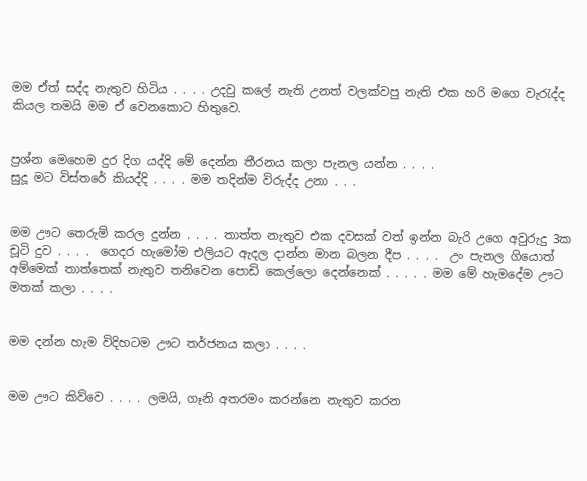මම ඒත් සද්ද නැතුව හිටිය . . . . උදවු කලේ නැති උනත් වලක්වපු නැති එක හරි මගෙ වැ‍රැද්ද කියල තමයි මම ඒ වෙනකොට හිතුවෙ.


ප්‍රශ්න මෙහෙම දුර දිග යද්දි මේ දෙන්න තීරනය කලා පැනල යන්න . . . .
සුදූ මට විස්තරේ කියද්දි . . . . මම තදින්ම විරුද්ද උනා . . .


මම ඌට තෙරුම් කරල දුන්න . . . . තාත්ත නැතුව එක දවසක් වත් ඉන්න බැරි උගෙ අවුරුදු 3ක චූටි දුව . . . .  ගෙදර හැමෝම එලියට ඇදල දාන්න මාන බලන දීප . . . .  උං පැනල ගියොත් අම්මෙක් තාත්තෙක් නැතුව තනිවෙන පොඩි කෙල්ලො දෙන්නෙක් . . . . . මම මේ හැමදේම ඌට මතක් කලා . . . .


මම දන්න හැම විදිහටම ඌට තර්ජනය කලා . . . .


මම ඌට කිව්වෙ . . . . ලමයි, ගෑනි අතරමං කරන්නෙ නැතුව කරන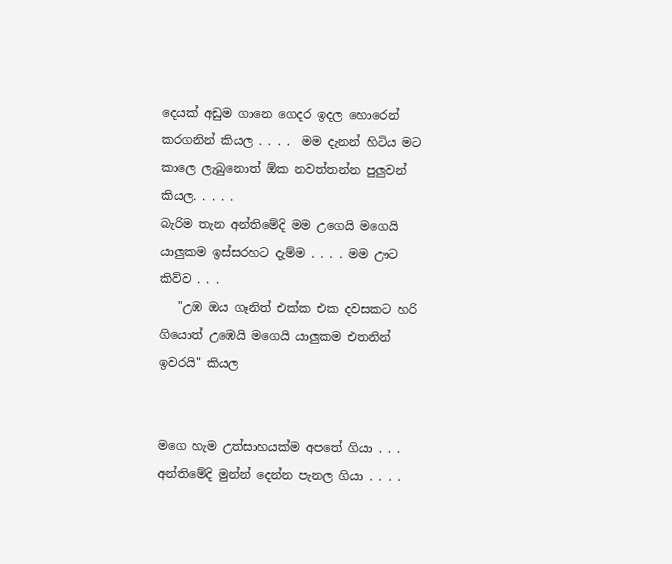දෙයක් අඩුම ගානෙ ගෙදර ඉදල හොරෙන් කරගනින් කියල . . . .  මම දැනන් හිටිය මට කාලෙ ලැබුනොත් ඕක නවත්තන්න පුලුවන් කියල. . . . .
බැරිම තැන අන්තිමේදි මම උගෙයි මගෙයි යාලුකම ඉස්සරහට දැම්ම . . . . මම ඌට කිව්ව . . .
   "උඹ ඔය ගෑනිත් එක්ක එක දවසකට හරි ගියොත් උඹෙයි මගෙයි යාලුකම එතනින් ඉවරයි" කියල


මගෙ හැම උත්සාහයක්ම අපතේ ගියා . . .  අන්තිමේදි මුන්න් දෙන්න පැනල ගියා . . . .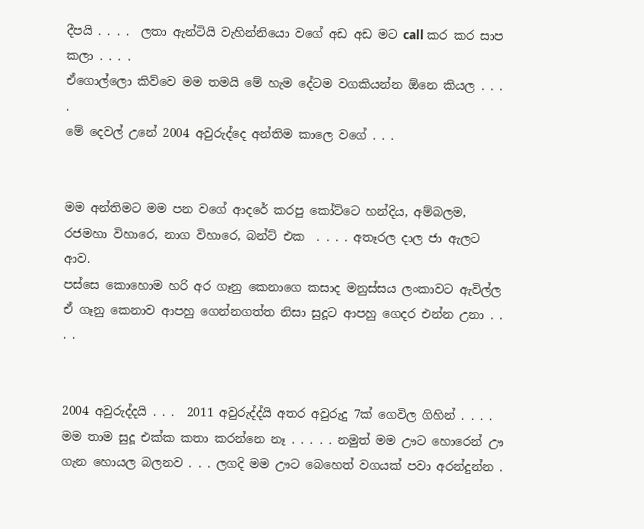දීපයි . . . .  ලතා ඇන්ටියි වැහින්නියො වගේ අඩ අඩ මට call කර කර සාප කලා . . . .
ඒගොල්ලො කිව්වෙ මම තමයි මේ හැම දේටම වගකියන්න ඕනෙ කියල . . . .
මේ දෙවල් උනේ 2004 අවුරුද්දෙ අන්තිම කාලෙ වගේ . . .


මම අන්තිමට මම පන වගේ ආදරේ කරපු කෝට්ටෙ හන්දිය, අම්බලම, රජමහා විහාරෙ, නාග විහාරෙ, බන්ට් එක  . . . . අතෑරල දාල ජා ඇලට ආව.
පස්සෙ කොහොම හරි අර ගෑනු කෙනාගෙ කසාද මනුස්සය ලංකාවට ඇවිල්ල ඒ ගෑනු කෙනාව ආපහු ගෙන්නගත්ත නිසා සුදූට ආපහු ගෙදර එන්න උනා . . . .


2004 අවුරුද්දයි . . .  2011 අවුරුද්ද්යි අතර අවුරුදු 7ක් ගෙවිල ගිහින් . . . . මම තාම සුදූ එක්ක කතා කරන්නෙ නෑ . . . . . නමුත් මම ඌට හොරෙන් ඌ ගැන හොයල බලනව . . . ලගදි මම ඌට බෙහෙත් වගයක් පවා අරන්දුන්න .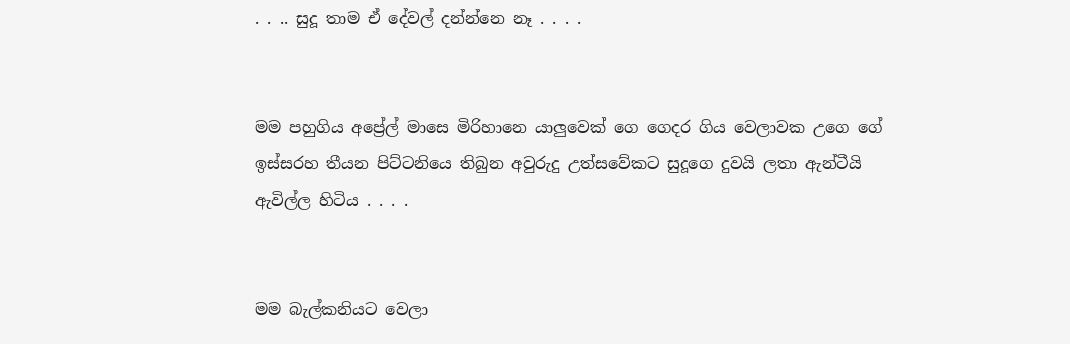. . .. සුදූ තාම ඒ දේවල් දන්න්නෙ නෑ . . . .


මම පහුගිය අප්‍රේල් මාසෙ මිරිහානෙ යාලුවෙක් ගෙ ගෙදර ගිය වෙලාවක උගෙ ගේ ඉස්සරහ තීයන පිට්ටනියෙ තිබුන අවුරුදු උත්සවේකට සුදූගෙ දුවයි ලතා ඇන්ටීයි ඇවිල්ල හිටිය . . . .


මම බැල්කනියට වෙලා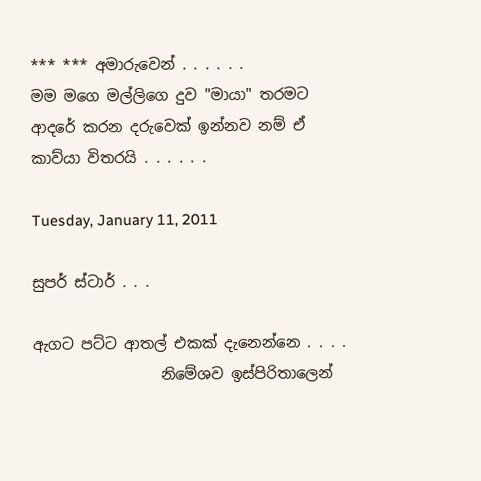*** *** අමාරුවෙන් . . . . . .
මම මගෙ මල්ලිගෙ දුව "මායා" තරමට ආදරේ කරන දරුවෙක් ඉන්නව නම් ඒ කාව්යා විතරයි . . . . . .

Tuesday, January 11, 2011

සුපර් ස්ටාර් . . .

ඇගට පට්ට ආතල් එකක් දැනෙන්නෙ . . . .
                 නිමේශව ඉස්පිරිතාලෙන්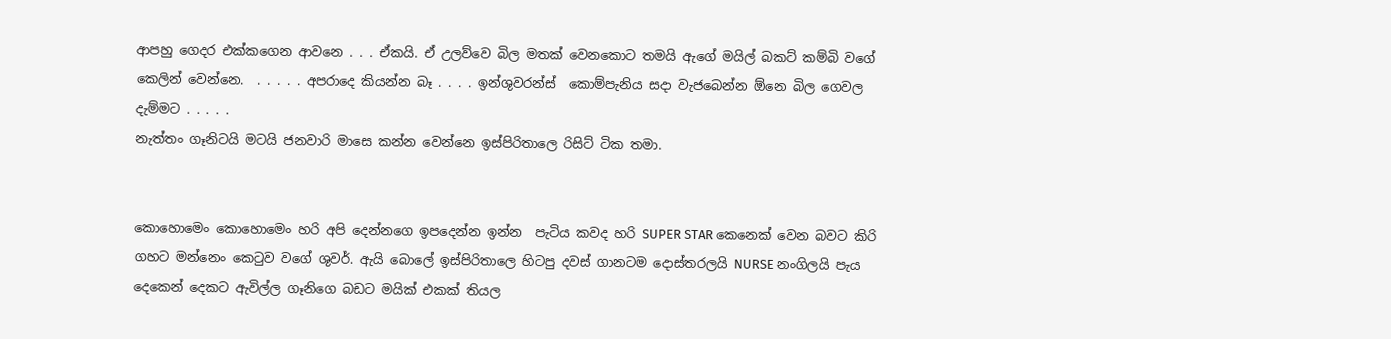ආපහු ගෙදර එක්කගෙන ආවනෙ . . . ඒකයි. ඒ උලව්වෙ බිල මතක් වෙනකොට තමයි ඇගේ මයිල් බකට් කම්බි වගේ කෙලින් වෙන්නෙ.  . . . . . අපරාදෙ කියන්න බෑ . . . . ඉන්ශුවරන්ස්  කොම්පැනිය සදා වැජබෙන්න ඕනෙ බිල ගෙවල දැම්මට . . . . .
නැත්තං ගෑනිටයි මටයි ජනවාරි මාසෙ කන්න වෙන්නෙ ඉස්පිරිතාලෙ රිසිට් ටික තමා.


කොහොමෙං කොහොමෙං හරි අපි දෙන්නගෙ ඉපදෙන්න ඉන්න  පැටිය කවද හරි SUPER STAR කෙනෙක් වෙන බවට කිරි  ගහට මන්නෙං කෙ‍ටුව වගේ ශුවර්. ඇයි බොලේ ඉස්පිරිතාලෙ හිටපු දවස් ගානටම දොස්තරලයි NURSE නංගිලයි පැය දෙකෙන් දෙකට ඇවිල්ල ගෑනිගෙ බඩට මයික් එකක් තියල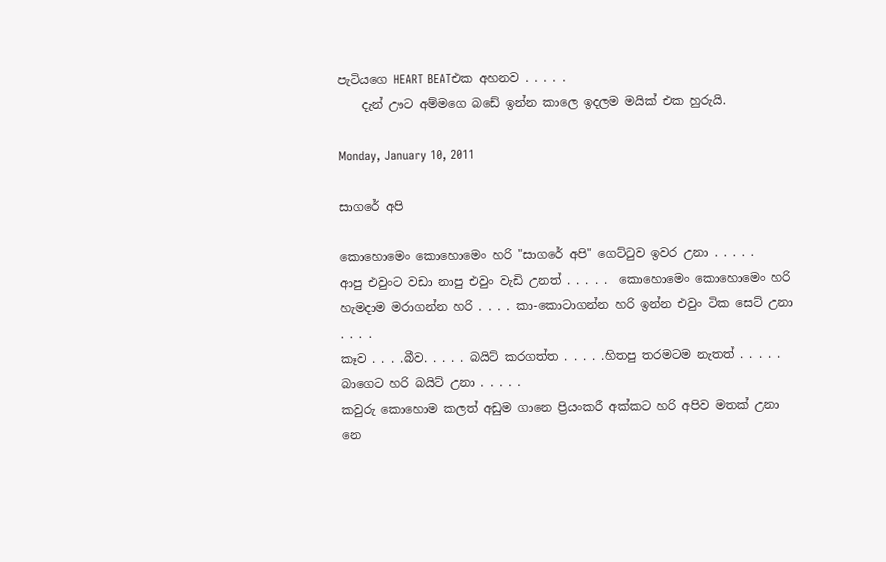පැටියගෙ HEART BEATඑක අහනව . . . . .
    දැන් ඌට අම්මගෙ බඩේ ඉන්න කාලෙ ඉදලම මයික් එක හුරුයි.

Monday, January 10, 2011

සාගරේ අපි

කොහොමෙං කොහොමෙං හරි "සාගරේ අපි" ගෙට්‍ටුව ඉවර උනා . . . . .
ආපු එවුංට වඩා නාපු එවුං වැඩි උනත් . . . . .  කොහොමෙං කොහොමෙං හරි හැමදාම මරාගන්න හරි . . . . කා-කොටාගන්න හරි ඉන්න එවුං ටික සෙට් උනා . . . .
කෑව . . . .බීව. . . . . බයිට් කරගත්ත . . . . .හිතපු තරමටම නැතත් . . . . . බාගෙට හරි බයිට් උනා . . . . .
කවුරු කොහොම කලත් අඩුම ගානෙ ප්‍රියංකරී අක්කට හරි අපිව මතක් උනා නෙ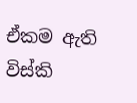ඒකම ඇති විස්කි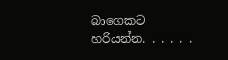බාගෙකට හරියන්න. . . . . .